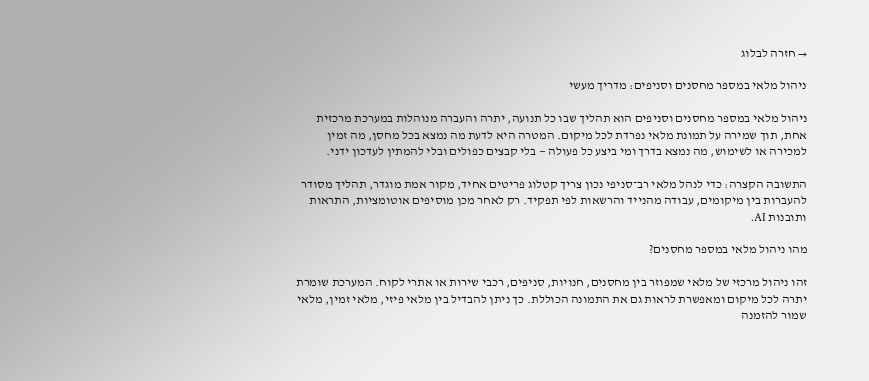→ חזרה לבלוג

ניהול מלאי במספר מחסנים וסניפים: מדריך מעשי

ניהול מלאי במספר מחסנים וסניפים הוא תהליך שבו כל תנועה, יתרה והעברה מנוהלות במערכת מרכזית אחת, תוך שמירה על תמונת מלאי נפרדת לכל מיקום. המטרה היא לדעת מה נמצא בכל מחסן, מה זמין למכירה או לשימוש, מה נמצא בדרך ומי ביצע כל פעולה — בלי קבצים כפולים ובלי להמתין לעדכון ידני.

התשובה הקצרה: כדי לנהל מלאי רב־סניפי נכון צריך קטלוג פריטים אחיד, מקור אמת מוגדר, תהליך מסודר להעברות בין מיקומים, עבודה מהנייד והרשאות לפי תפקיד. רק לאחר מכן מוסיפים אוטומציות, התראות ותובנות AI.

מהו ניהול מלאי במספר מחסנים?

זהו ניהול מרכזי של מלאי שמפוזר בין מחסנים, חנויות, סניפים, רכבי שירות או אתרי לקוח. המערכת שומרת יתרה לכל מיקום ומאפשרת לראות גם את התמונה הכוללת. כך ניתן להבדיל בין מלאי פיזי, מלאי זמין, מלאי שמור להזמנה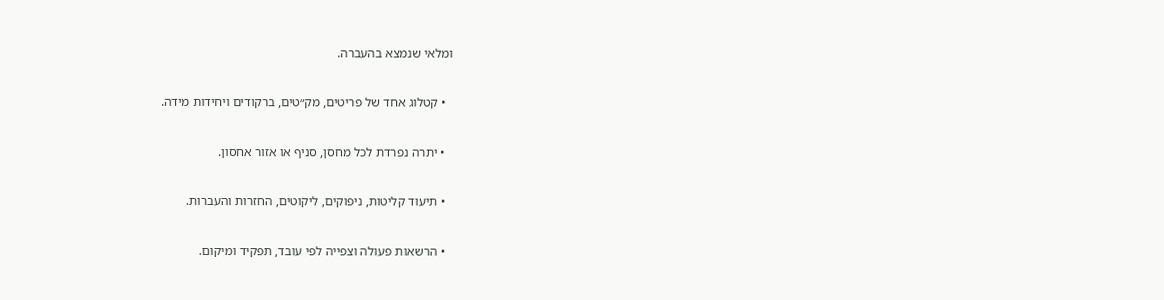ומלאי שנמצא בהעברה.

  • קטלוג אחד של פריטים, מק״טים, ברקודים ויחידות מידה.

  • יתרה נפרדת לכל מחסן, סניף או אזור אחסון.

  • תיעוד קליטות, ניפוקים, ליקוטים, החזרות והעברות.

  • הרשאות פעולה וצפייה לפי עובד, תפקיד ומיקום.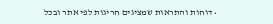• דוחות והתראות שמציגים חריגות לפי אתר ובכל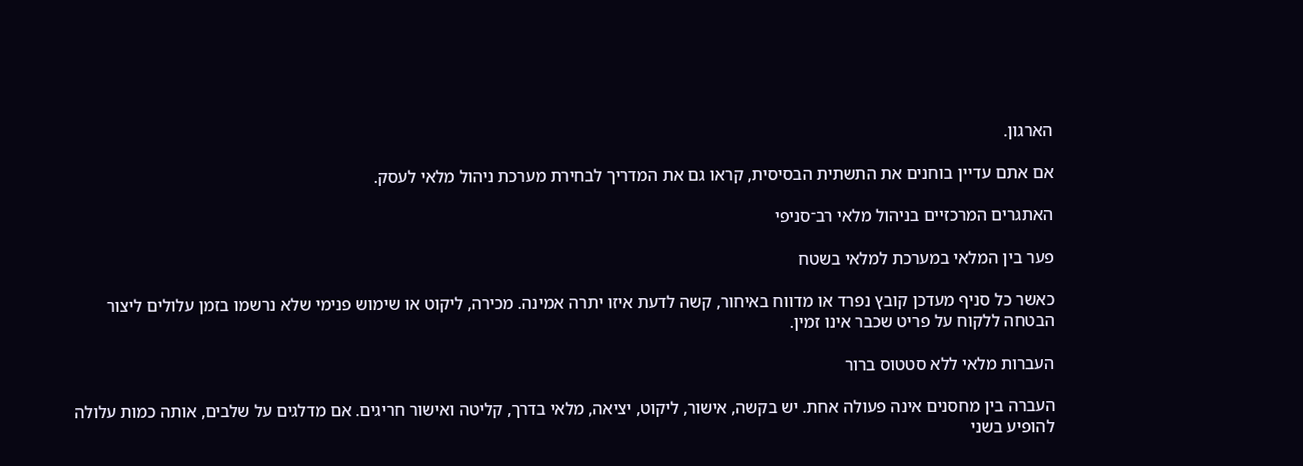הארגון.

אם אתם עדיין בוחנים את התשתית הבסיסית, קראו גם את המדריך לבחירת מערכת ניהול מלאי לעסק.

האתגרים המרכזיים בניהול מלאי רב־סניפי

פער בין המלאי במערכת למלאי בשטח

כאשר כל סניף מעדכן קובץ נפרד או מדווח באיחור, קשה לדעת איזו יתרה אמינה. מכירה, ליקוט או שימוש פנימי שלא נרשמו בזמן עלולים ליצור הבטחה ללקוח על פריט שכבר אינו זמין.

העברות מלאי ללא סטטוס ברור

העברה בין מחסנים אינה פעולה אחת. יש בקשה, אישור, ליקוט, יציאה, מלאי בדרך, קליטה ואישור חריגים. אם מדלגים על שלבים, אותה כמות עלולה להופיע בשני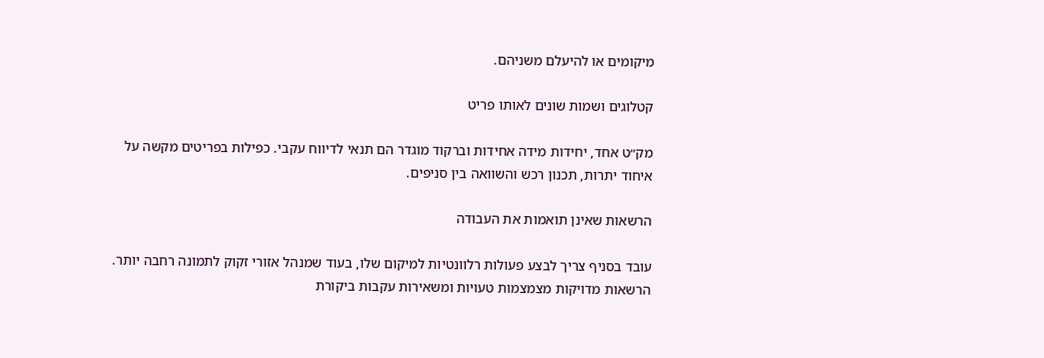מיקומים או להיעלם משניהם.

קטלוגים ושמות שונים לאותו פריט

מק״ט אחד, יחידות מידה אחידות וברקוד מוגדר הם תנאי לדיווח עקבי. כפילות בפריטים מקשה על איחוד יתרות, תכנון רכש והשוואה בין סניפים.

הרשאות שאינן תואמות את העבודה

עובד בסניף צריך לבצע פעולות רלוונטיות למיקום שלו, בעוד שמנהל אזורי זקוק לתמונה רחבה יותר. הרשאות מדויקות מצמצמות טעויות ומשאירות עקבות ביקורת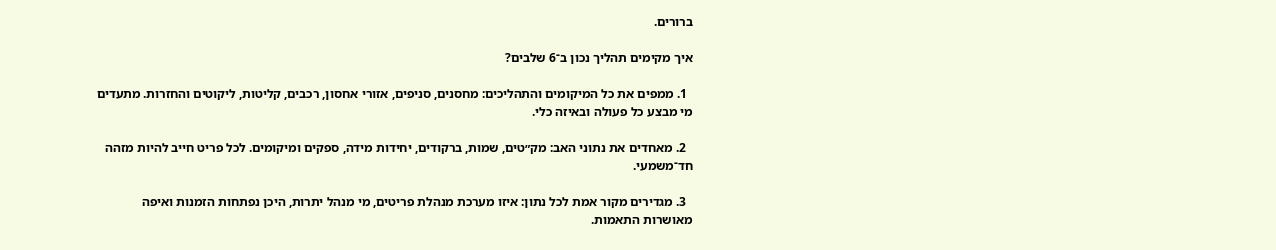ברורים.

איך מקימים תהליך נכון ב־6 שלבים?

  1. ממפים את כל המיקומים והתהליכים: מחסנים, סניפים, אזורי אחסון, רכבים, קליטות, ליקוטים והחזרות. מתעדים מי מבצע כל פעולה ובאיזה כלי.

  2. מאחדים את נתוני האב: מק״טים, שמות, ברקודים, יחידות מידה, ספקים ומיקומים. לכל פריט חייב להיות מזהה חד־משמעי.

  3. מגדירים מקור אמת לכל נתון: איזו מערכת מנהלת פריטים, מי מנהל יתרות, היכן נפתחות הזמנות ואיפה מאושרות התאמות.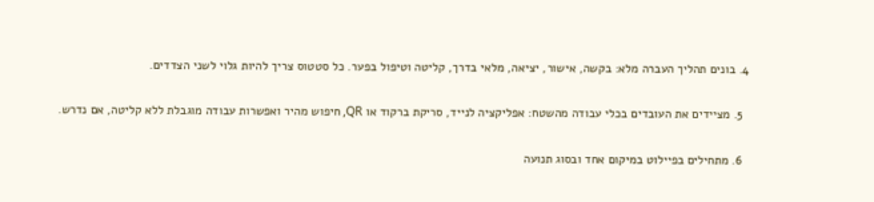4. בונים תהליך העברה מלא: בקשה, אישור, יציאה, מלאי בדרך, קליטה וטיפול בפער. כל סטטוס צריך להיות גלוי לשני הצדדים.

  5. מציידים את העובדים בכלי עבודה מהשטח: אפליקציה לנייד, סריקת ברקוד או QR, חיפוש מהיר ואפשרות עבודה מוגבלת ללא קליטה, אם נדרש.

  6. מתחילים בפיילוט במיקום אחד ובסוג תנועה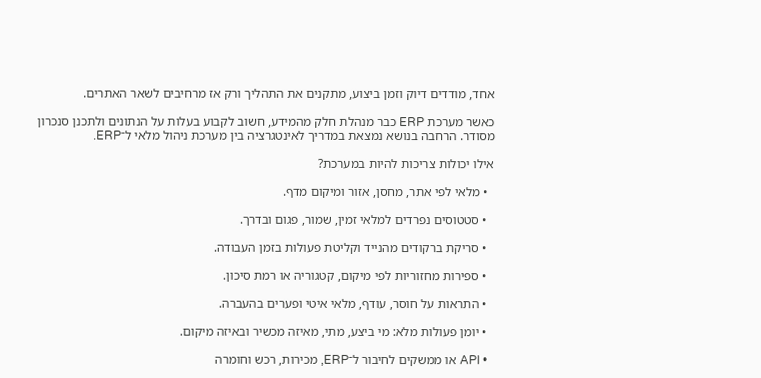אחד, מודדים דיוק וזמן ביצוע, מתקנים את התהליך ורק אז מרחיבים לשאר האתרים.

כאשר מערכת ERP כבר מנהלת חלק מהמידע, חשוב לקבוע בעלות על הנתונים ולתכנן סנכרון מסודר. הרחבה בנושא נמצאת במדריך לאינטגרציה בין מערכת ניהול מלאי ל־ERP.

אילו יכולות צריכות להיות במערכת?

  • מלאי לפי אתר, מחסן, אזור ומיקום מדף.

  • סטטוסים נפרדים למלאי זמין, שמור, פגום ובדרך.

  • סריקת ברקודים מהנייד וקליטת פעולות בזמן העבודה.

  • ספירות מחזוריות לפי מיקום, קטגוריה או רמת סיכון.

  • התראות על חוסר, עודף, מלאי איטי ופערים בהעברה.

  • יומן פעולות מלא: מי ביצע, מתי, מאיזה מכשיר ובאיזה מיקום.

  • API או ממשקים לחיבור ל־ERP, מכירות, רכש וחומרה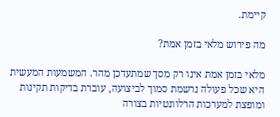קיימת.

מה פירוש מלאי בזמן אמת?

מלאי בזמן אמת אינו רק מסך שמתעדכן מהר. המשמעות המעשית היא שכל פעולה נרשמת סמוך לביצועה, עוברת בדיקות תקינות ומופצת למערכות הרלוונטיות בצורה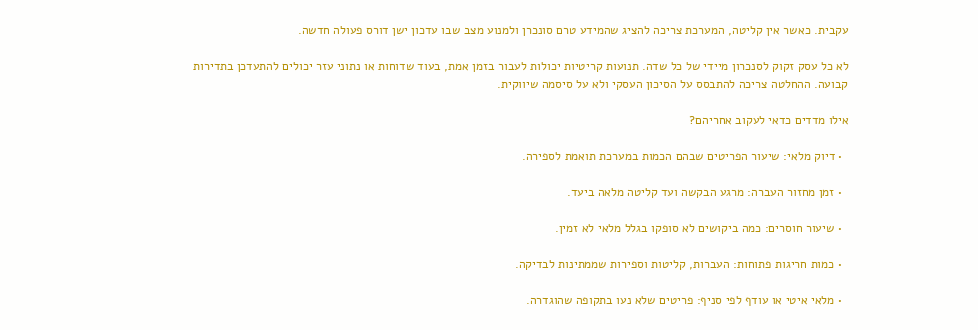עקבית. כאשר אין קליטה, המערכת צריכה להציג שהמידע טרם סונכרן ולמנוע מצב שבו עדכון ישן דורס פעולה חדשה.

לא כל עסק זקוק לסנכרון מיידי של כל שדה. תנועות קריטיות יכולות לעבור בזמן אמת, בעוד שדוחות או נתוני עזר יכולים להתעדכן בתדירות קבועה. ההחלטה צריכה להתבסס על הסיכון העסקי ולא על סיסמה שיווקית.

אילו מדדים כדאי לעקוב אחריהם?

  • דיוק מלאי: שיעור הפריטים שבהם הכמות במערכת תואמת לספירה.

  • זמן מחזור העברה: מרגע הבקשה ועד קליטה מלאה ביעד.

  • שיעור חוסרים: כמה ביקושים לא סופקו בגלל מלאי לא זמין.

  • כמות חריגות פתוחות: העברות, קליטות וספירות שממתינות לבדיקה.

  • מלאי איטי או עודף לפי סניף: פריטים שלא נעו בתקופה שהוגדרה.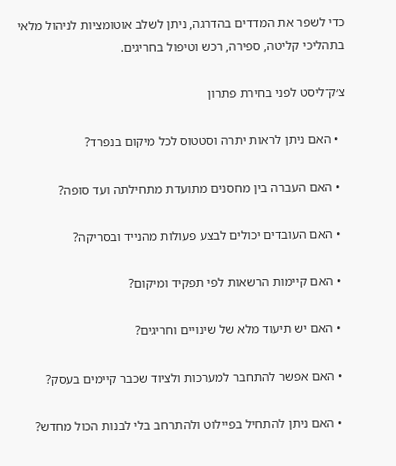כדי לשפר את המדדים בהדרגה, ניתן לשלב אוטומציות לניהול מלאי בתהליכי קליטה, ספירה, רכש וטיפול בחריגים.

צ׳ק־ליסט לפני בחירת פתרון

  • האם ניתן לראות יתרה וסטטוס לכל מיקום בנפרד?

  • האם העברה בין מחסנים מתועדת מתחילתה ועד סופה?

  • האם העובדים יכולים לבצע פעולות מהנייד ובסריקה?

  • האם קיימות הרשאות לפי תפקיד ומיקום?

  • האם יש תיעוד מלא של שינויים וחריגים?

  • האם אפשר להתחבר למערכות ולציוד שכבר קיימים בעסק?

  • האם ניתן להתחיל בפיילוט ולהתרחב בלי לבנות הכול מחדש?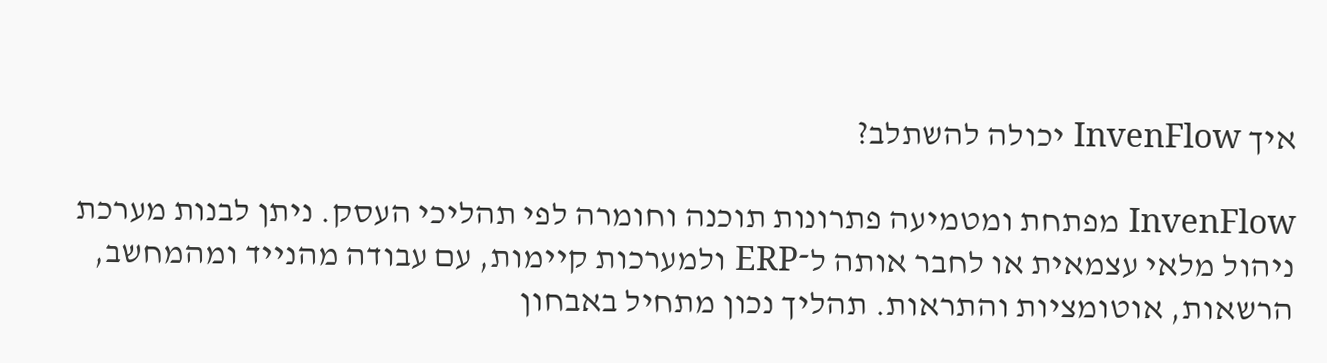איך InvenFlow יכולה להשתלב?

InvenFlow מפתחת ומטמיעה פתרונות תוכנה וחומרה לפי תהליכי העסק. ניתן לבנות מערכת ניהול מלאי עצמאית או לחבר אותה ל־ERP ולמערכות קיימות, עם עבודה מהנייד ומהמחשב, הרשאות, אוטומציות והתראות. תהליך נכון מתחיל באבחון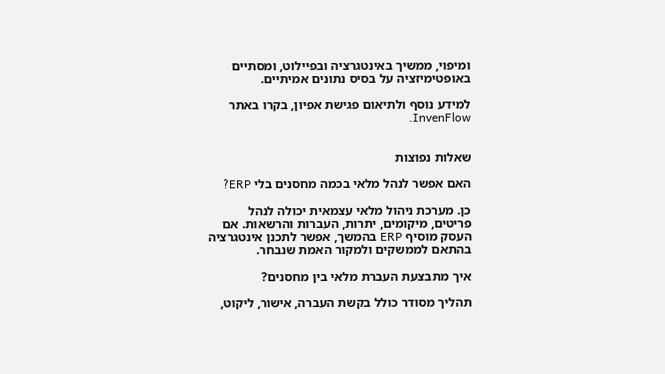ומיפוי, ממשיך באינטגרציה ובפיילוט, ומסתיים באופטימיזציה על בסיס נתונים אמיתיים.

למידע נוסף ולתיאום פגישת אפיון, בקרו באתר InvenFlow.


שאלות נפוצות

האם אפשר לנהל מלאי בכמה מחסנים בלי ERP?

כן. מערכת ניהול מלאי עצמאית יכולה לנהל פריטים, מיקומים, יתרות, העברות והרשאות. אם העסק מוסיף ERP בהמשך, אפשר לתכנן אינטגרציה בהתאם לממשקים ולמקור האמת שנבחר.

איך מתבצעת העברת מלאי בין מחסנים?

תהליך מסודר כולל בקשת העברה, אישור, ליקוט,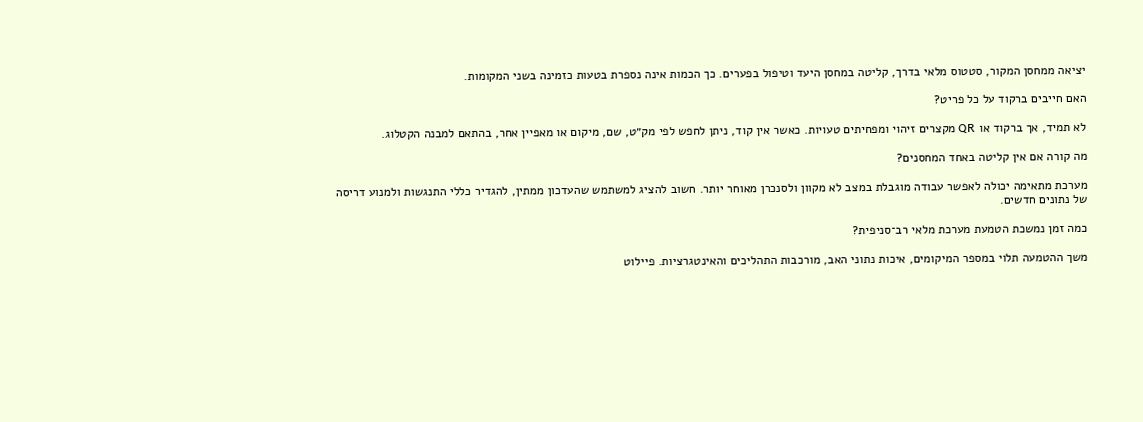יציאה ממחסן המקור, סטטוס מלאי בדרך, קליטה במחסן היעד וטיפול בפערים. כך הכמות אינה נספרת בטעות כזמינה בשני המקומות.

האם חייבים ברקוד על כל פריט?

לא תמיד, אך ברקוד או QR מקצרים זיהוי ומפחיתים טעויות. כאשר אין קוד, ניתן לחפש לפי מק״ט, שם, מיקום או מאפיין אחר, בהתאם למבנה הקטלוג.

מה קורה אם אין קליטה באחד המחסנים?

מערכת מתאימה יכולה לאפשר עבודה מוגבלת במצב לא מקוון ולסנכרן מאוחר יותר. חשוב להציג למשתמש שהעדכון ממתין, להגדיר כללי התנגשות ולמנוע דריסה של נתונים חדשים.

כמה זמן נמשכת הטמעת מערכת מלאי רב־סניפית?

משך ההטמעה תלוי במספר המיקומים, איכות נתוני האב, מורכבות התהליכים והאינטגרציות. פיילוט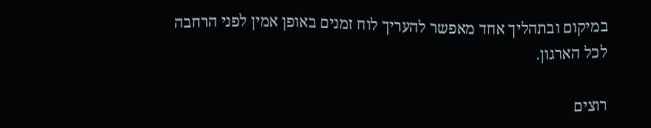במיקום ובתהליך אחד מאפשר להעריך לוח זמנים באופן אמין לפני הרחבה לכל הארגון.

רוצים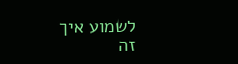לשמוע איך זה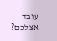עובד אצלכם?